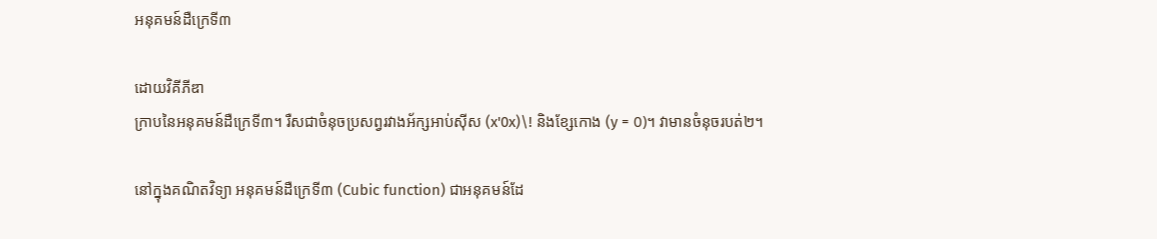អនុគមន៍ដឺក្រេទី៣

ដោយវិគីភីឌា
ក្រាបនៃអនុគមន៍ដឺក្រេទី៣។ រឺសជាចំនុចប្រសព្វរវាងអ័ក្សអាប់ស៊ីស (x'0x)\! និងខ្សែកោង (y = 0)។ វាមានចំនុចរបត់២។

នៅក្នុងគណិតវិទ្យា អនុគមន៍ដឺក្រេទី៣ (Cubic function) ជាអនុគមន៍ដែ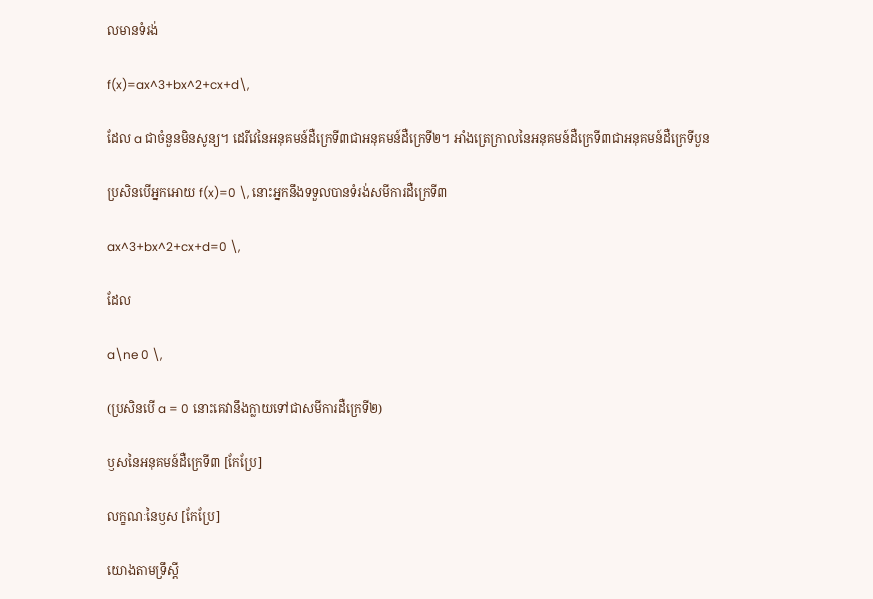លមានទំរង់

f(x)=ax^3+bx^2+cx+d\,

ដែល a ជាចំនួនមិនសូន្យ។ ដេរីវេនៃអនុគមន៍ដឺក្រេទី៣ជាអនុគមន៍ដឺក្រេទី២។ អាំងត្រេក្រាលនៃអនុគមន៍ដឺក្រេទី៣ជាអនុគមន៍ដឺក្រេទីបួន

ប្រសិនបើអ្នកអោយ f(x)=0 \, នោះអ្នកនឹងទទួលបានទំរង់សមីការដឺក្រេទី៣

ax^3+bx^2+cx+d=0 \,

ដែល

a\ne 0 \,

(ប្រសិនបើ a = 0 នោះគេវានឹងក្លាយទៅជាសមីការដឺក្រេទី២)

ឫសនៃអនុគមន៍ដឺក្រេទី៣ [កែប្រែ]

លក្ខណៈនៃឫស [កែប្រែ]

យោងតាមទ្រឹស្ដី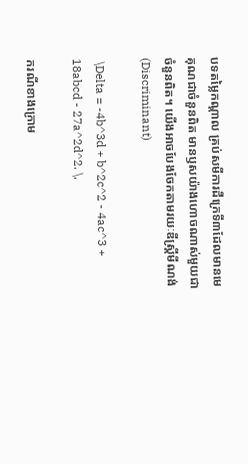បទតម្លៃកណ្ដាល គ្រប់សមីការដឺក្រេទី៣ដែលមានមេគុណជាចំនួនពិត មានឫសយ៉ាងហោចណាស់មួយជាចំនួនពិត។ យើងអាចបែងចែកតាមរយៈឌីស្គ្រីមីណង់(Discriminant)

 \Delta = -4b^3d + b^2c^2 - 4ac^3 + 18abcd - 27a^2d^2. \,

ករណីខាងក្រោម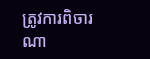ត្រូវការពិចារណា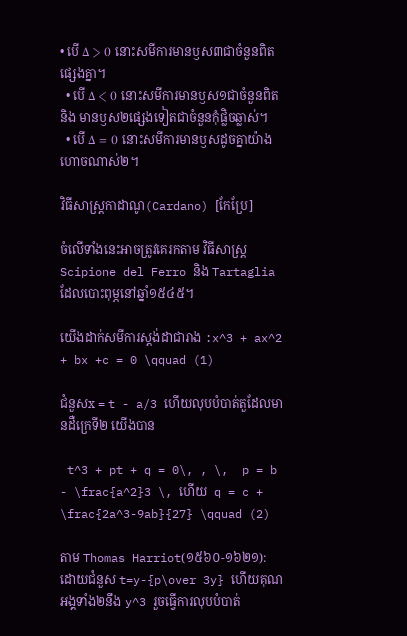• បើ Δ > 0 នោះសមីការមានឫស៣ជាចំនួនពិតផ្សេងគ្នា។
  • បើ Δ < 0 នោះសមីការមានឫស១ជាចំនួនពិត និង មានឫស២ផ្សេងទៀតជាចំនួនកុំផ្លិចឆ្លាស់។
  • បើ Δ = 0 នោះសមីការមានឫសដូចគ្នាយ៉ាងហោចណាស់២។

វិធីសាស្រ្តកាដាណូ(Cardano) [កែប្រែ]

ចំលើទាំងនេះអាចត្រូវគេរកតាម វិធីសាស្រ្ត Scipione del Ferro និង Tartaglia ដែលបោះពុម្ភនៅឆ្នាំ១៥៤៥។

យើងដាក់សមីការស្តង់ដាជារាង :x^3 + ax^2 + bx +c = 0 \qquad (1)

ជំនួសx = t - a/3 ហើយលុបបំបាត់តួដែលមានដឺក្រេទី២ យើងបាន

 t^3 + pt + q = 0\, , \,  p = b - \frac{a^2}3 \, ហើយ  q = c + \frac{2a^3-9ab}{27} \qquad (2)

តាម Thomas Harriot(១៥៦០-១៦២១): ដោយជំនួស t=y-{p\over 3y} ហើយគុណអង្គទាំង២នឹង y^3 រួចធ្វើការលុបបំបាត់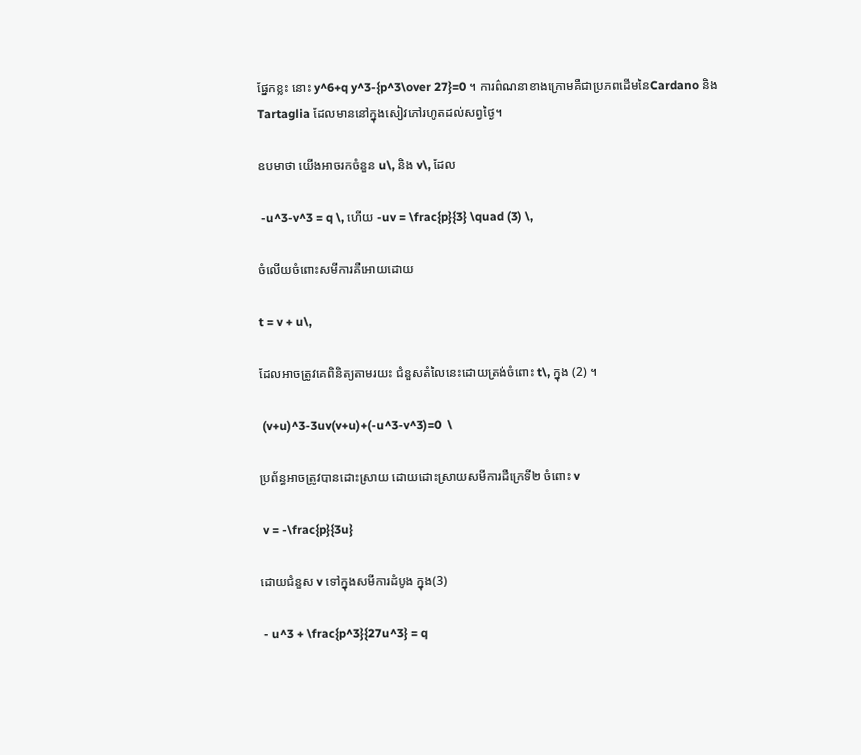ផ្នែកខ្លះ នោះ y^6+q y^3-{p^3\over 27}=0 ។ ការព៌ណនាខាងក្រោមគឺជាប្រភពដើមនៃCardano និង Tartaglia ដែលមាននៅក្នុងសៀវភៅរហូតដល់សព្វថ្ងៃ។

ឧបមាថា យើងអាចរកចំនួន u\, និង v\, ដែល

 -u^3-v^3 = q \, ហើយ -uv = \frac{p}{3} \quad (3) \,

ចំលើយចំពោះសមីការគឺអោយដោយ

t = v + u\,

ដែលអាចត្រូវគេពិនិត្យតាមរយះ ជំនួសតំលៃនេះដោយត្រង់ចំពោះ t\, ក្នុង (2) ។

 (v+u)^3-3uv(v+u)+(-u^3-v^3)=0  \

ប្រព័ន្ធអាចត្រូវបានដោះស្រាយ ដោយដោះស្រាយសមីការដឺក្រេទី២ ចំពោះ v

 v = -\frac{p}{3u}

ដោយជំនួស v ទៅក្នុងសមីការដំបូង ក្នុង(3)

 - u^3 + \frac{p^3}{27u^3} = q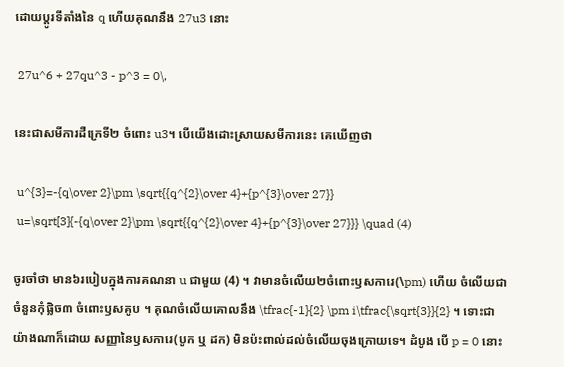ដោយប្តូរទីតាំងនៃ q ហើយគុណនឹង 27u3 នោះ

 27u^6 + 27qu^3 - p^3 = 0\,

នេះជាសមីការដឺក្រេទី២ ចំពោះ u3។ បើយើងដោះស្រាយសមីការនេះ គេឃើញថា

 u^{3}=-{q\over 2}\pm \sqrt{{q^{2}\over 4}+{p^{3}\over 27}}
 u=\sqrt[3]{-{q\over 2}\pm \sqrt{{q^{2}\over 4}+{p^{3}\over 27}}} \quad (4)

ចូរចាំថា មាន៦របៀបក្នុងការគណនា u ជាមួយ (4) ។ វាមានចំលើយ២ចំពោះឫសការេ(\pm) ហើយ ចំលើយជាចំនួនកុំផ្លិច៣ ចំពោះឫសគូប ។ គុណចំលើយគោលនឹង \tfrac{-1}{2} \pm i\tfrac{\sqrt{3}}{2} ។ ទោះជាយ៉ាងណាក៏ដោយ សញ្ញានៃឫសការេ(បូក ឬ ដក) មិនប៉ះពាល់ដល់ចំលើយចុងក្រោយទេ។ ដំបូង បើ p = 0 នោះ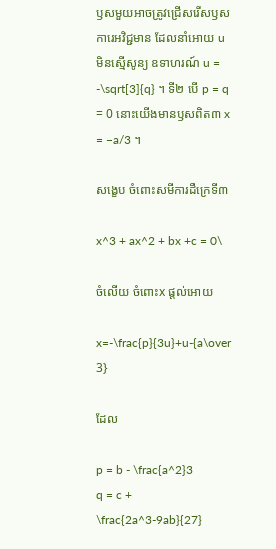ឫសមួយអាចត្រូវជ្រើសរើសឫសការេអវិជ្ជមាន ដែលនាំអោយ u មិនស្មើសូន្យ ឧទាហរណ៍ u = -\sqrt[3]{q} ។ ទី២ បើ p = q = 0 នោះយើងមានឫសពិត៣ x = −a/3 ។

សង្ខេប ចំពោះសមីការដឺក្រេទី៣

x^3 + ax^2 + bx +c = 0\

ចំលើយ ចំពោះx ផ្តល់អោយ

x=-\frac{p}{3u}+u-{a\over 3}

ដែល

p = b - \frac{a^2}3
q = c + \frac{2a^3-9ab}{27}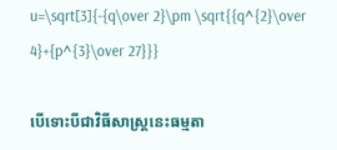u=\sqrt[3]{-{q\over 2}\pm \sqrt{{q^{2}\over 4}+{p^{3}\over 27}}}

បើទោះបីជាវិធីសាស្រ្តនេះធម្មតា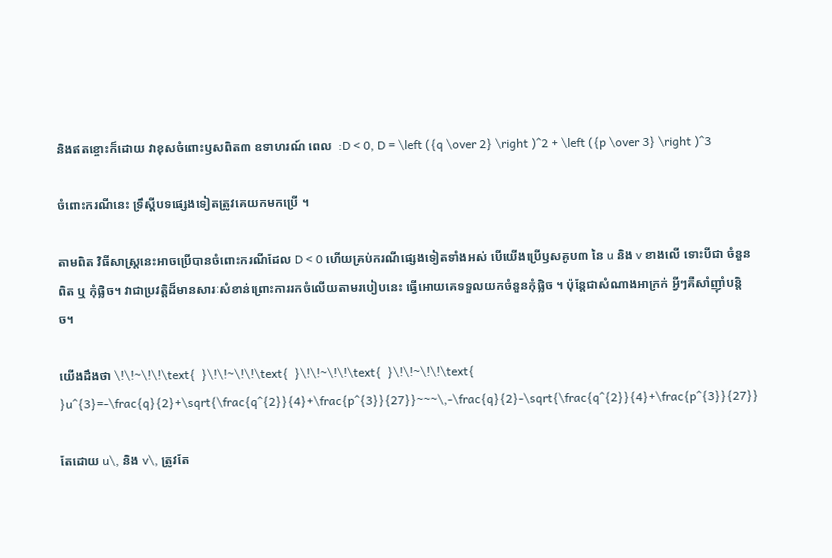និងឥតខ្ចោះក៏ដោយ វាខុសចំពោះឫសពិត៣ ឧទាហរណ៍ ពេល  :D < 0, D = \left ({q \over 2} \right )^2 + \left ({p \over 3} \right )^3

ចំពោះករណីនេះ ទ្រឹស្តីបទផ្សេងទៀតត្រូវគេយកមកប្រើ ។

តាមពិត វិធីសាស្រ្តនេះអាចប្រើបានចំពោះករណីដែល D < 0 ហើយគ្រប់ករណីផ្សេងទៀតទាំងអស់ បើយើងប្រើឫសគូប៣ នៃ u និង v ខាងលើ ទោះបីជា ចំនួនពិត ឬ កុំផ្លិច។ វាជាប្រវត្តិដ៏មានសារៈសំខាន់ព្រោះការរកចំលើយតាមរបៀបនេះ ធ្វើអោយគេទទួលយកចំនួនកុំផ្លិច ។ ប៉ុន្តែជាសំណាងអាក្រក់ អ្វីៗគឺសាំញ៉ាំបន្តិច។

យើងដឹងថា \!\!~\!\!\text{  }\!\!~\!\!\text{  }\!\!~\!\!\text{  }\!\!~\!\!\text{ }u^{3}=-\frac{q}{2}+\sqrt{\frac{q^{2}}{4}+\frac{p^{3}}{27}}~~~\,-\frac{q}{2}-\sqrt{\frac{q^{2}}{4}+\frac{p^{3}}{27}}

តែដោយ u\, និង v\, ត្រូវតែ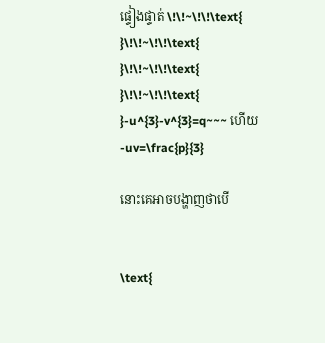ផ្ទៀងផ្ទាត់ \!\!~\!\!\text{  }\!\!~\!\!\text{  }\!\!~\!\!\text{  }\!\!~\!\!\text{ }-u^{3}-v^{3}=q~~~ ហើយ -uv=\frac{p}{3}

នោះគេអាចបង្ហាញថាបើ


\text{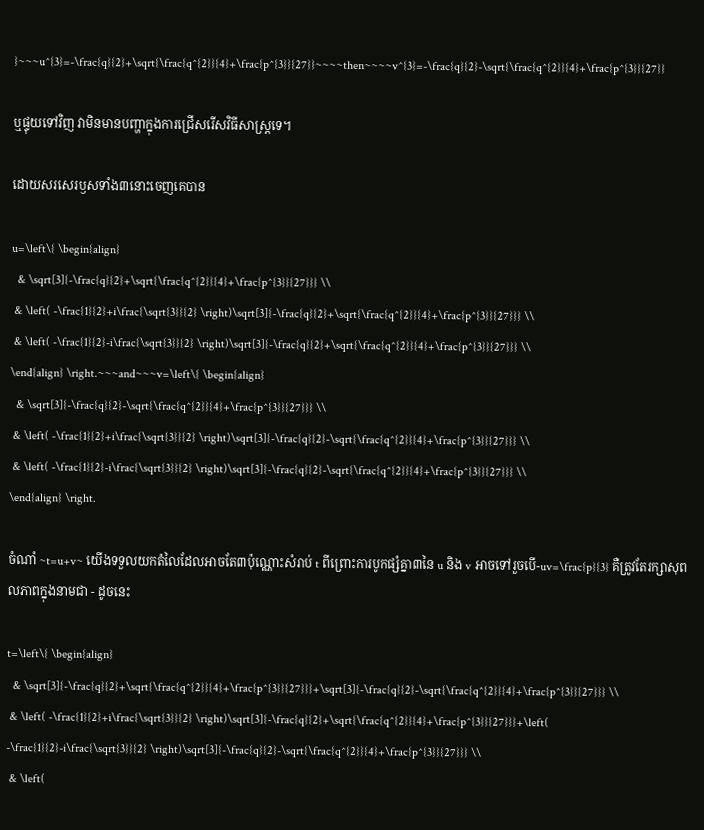}~~~u^{3}=-\frac{q}{2}+\sqrt{\frac{q^{2}}{4}+\frac{p^{3}}{27}}~~~~then~~~~v^{3}=-\frac{q}{2}-\sqrt{\frac{q^{2}}{4}+\frac{p^{3}}{27}}

ឬផ្ទុយទៅវិញ វាមិនមានបញ្ហាក្នុងការជ្រើសរើសវិធីសាស្រ្តទេ។

ដោយសរសេរឫសទាំង៣នោះចេញគេបាន

u=\left\{ \begin{align}
  & \sqrt[3]{-\frac{q}{2}+\sqrt{\frac{q^{2}}{4}+\frac{p^{3}}{27}}} \\
 & \left( -\frac{1}{2}+i\frac{\sqrt{3}}{2} \right)\sqrt[3]{-\frac{q}{2}+\sqrt{\frac{q^{2}}{4}+\frac{p^{3}}{27}}} \\
 & \left( -\frac{1}{2}-i\frac{\sqrt{3}}{2} \right)\sqrt[3]{-\frac{q}{2}+\sqrt{\frac{q^{2}}{4}+\frac{p^{3}}{27}}} \\
\end{align} \right.~~~and~~~v=\left\{ \begin{align}
  & \sqrt[3]{-\frac{q}{2}-\sqrt{\frac{q^{2}}{4}+\frac{p^{3}}{27}}} \\
 & \left( -\frac{1}{2}+i\frac{\sqrt{3}}{2} \right)\sqrt[3]{-\frac{q}{2}-\sqrt{\frac{q^{2}}{4}+\frac{p^{3}}{27}}} \\
 & \left( -\frac{1}{2}-i\frac{\sqrt{3}}{2} \right)\sqrt[3]{-\frac{q}{2}-\sqrt{\frac{q^{2}}{4}+\frac{p^{3}}{27}}} \\
\end{align} \right.

ចំណាំ ~t=u+v~ យើងទទួលយកតំលៃដែលអាចតែ៣ប៉ុណ្ណោះសំរាប់ t ពីព្រោះការបូកផ្សំគ្នា៣នៃ u និង v អាចទៅរួចបើ-uv=\frac{p}{3} គឺត្រូវតែរក្សាសុពលភាពក្នុងនាមជា - ដូចនេះ

t=\left\{ \begin{align}
  & \sqrt[3]{-\frac{q}{2}+\sqrt{\frac{q^{2}}{4}+\frac{p^{3}}{27}}}+\sqrt[3]{-\frac{q}{2}-\sqrt{\frac{q^{2}}{4}+\frac{p^{3}}{27}}} \\
 & \left( -\frac{1}{2}+i\frac{\sqrt{3}}{2} \right)\sqrt[3]{-\frac{q}{2}+\sqrt{\frac{q^{2}}{4}+\frac{p^{3}}{27}}}+\left( -\frac{1}{2}-i\frac{\sqrt{3}}{2} \right)\sqrt[3]{-\frac{q}{2}-\sqrt{\frac{q^{2}}{4}+\frac{p^{3}}{27}}} \\
 & \left(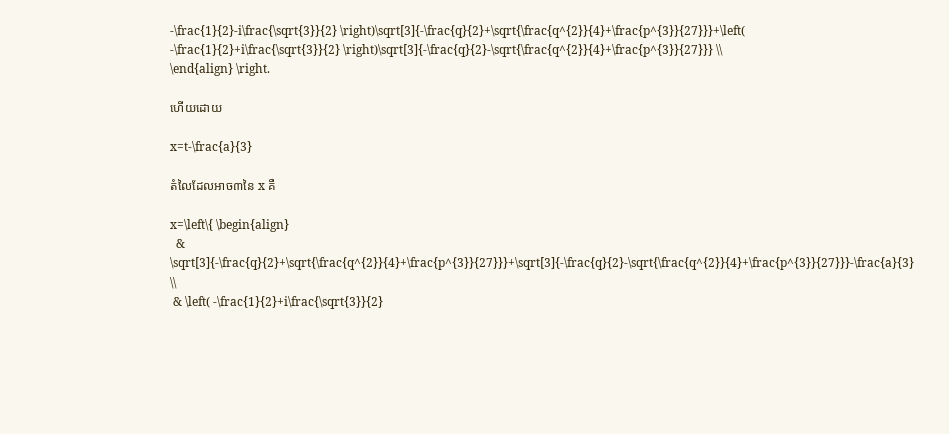-\frac{1}{2}-i\frac{\sqrt{3}}{2} \right)\sqrt[3]{-\frac{q}{2}+\sqrt{\frac{q^{2}}{4}+\frac{p^{3}}{27}}}+\left( -\frac{1}{2}+i\frac{\sqrt{3}}{2} \right)\sqrt[3]{-\frac{q}{2}-\sqrt{\frac{q^{2}}{4}+\frac{p^{3}}{27}}} \\
\end{align} \right.

ហើយដោយ

x=t-\frac{a}{3}

តំលៃដែលអាច៣នៃ x គឺ

x=\left\{ \begin{align}
  & \sqrt[3]{-\frac{q}{2}+\sqrt{\frac{q^{2}}{4}+\frac{p^{3}}{27}}}+\sqrt[3]{-\frac{q}{2}-\sqrt{\frac{q^{2}}{4}+\frac{p^{3}}{27}}}-\frac{a}{3} \\
 & \left( -\frac{1}{2}+i\frac{\sqrt{3}}{2}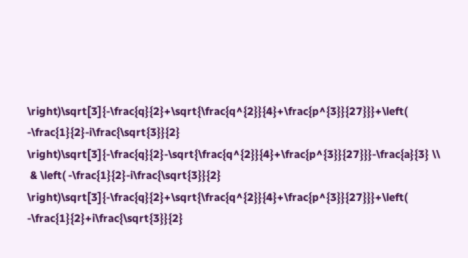\right)\sqrt[3]{-\frac{q}{2}+\sqrt{\frac{q^{2}}{4}+\frac{p^{3}}{27}}}+\left( -\frac{1}{2}-i\frac{\sqrt{3}}{2} \right)\sqrt[3]{-\frac{q}{2}-\sqrt{\frac{q^{2}}{4}+\frac{p^{3}}{27}}}-\frac{a}{3} \\
 & \left( -\frac{1}{2}-i\frac{\sqrt{3}}{2} \right)\sqrt[3]{-\frac{q}{2}+\sqrt{\frac{q^{2}}{4}+\frac{p^{3}}{27}}}+\left( -\frac{1}{2}+i\frac{\sqrt{3}}{2}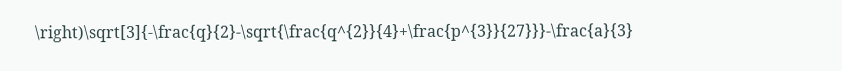\right)\sqrt[3]{-\frac{q}{2}-\sqrt{\frac{q^{2}}{4}+\frac{p^{3}}{27}}}-\frac{a}{3}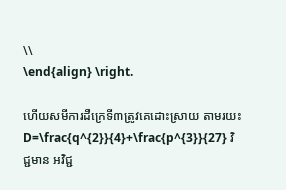\\
\end{align} \right.

ហើយសមីការដឺក្រេទី៣ត្រូវគេដោះស្រាយ តាមរយះ D=\frac{q^{2}}{4}+\frac{p^{3}}{27} វិជ្ជមាន អវិជ្ជ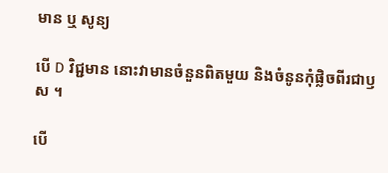មាន ឬ សូន្យ

បើ D វិជ្ជមាន នោះវាមានចំនួនពិតមួយ និងចំនូនកុំផ្លិចពីរជាឫស ។

បើ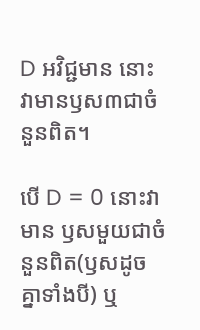D អវិជ្ជមាន នោះវាមានឫស៣ជាចំនួនពិត។

បើ D = 0 នោះវាមាន ឫសមួយជាចំនួនពិត(ឫសដូចគ្នាទាំងបី) ឬ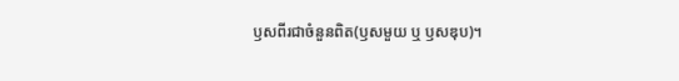ឫសពីរជាចំនួនពិត(ឫសមួយ ឬ ឫសឌុប)។